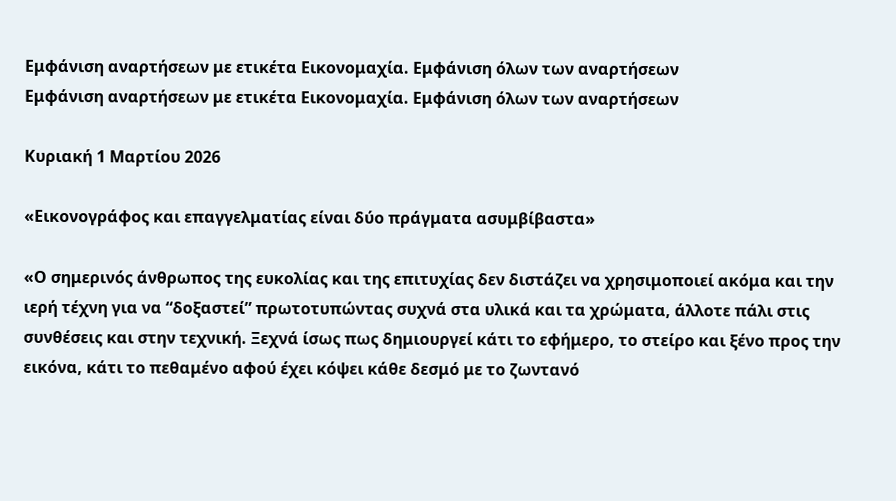Εμφάνιση αναρτήσεων με ετικέτα Εικονομαχία. Εμφάνιση όλων των αναρτήσεων
Εμφάνιση αναρτήσεων με ετικέτα Εικονομαχία. Εμφάνιση όλων των αναρτήσεων

Κυριακή 1 Μαρτίου 2026

«Εικονογράφος και επαγγελματίας είναι δύο πράγματα ασυμβίβαστα»

«Ο σημερινός άνθρωπος της ευκολίας και της επιτυχίας δεν διστάζει να χρησιμοποιεί ακόμα και την ιερή τέχνη για να “δοξαστεί” πρωτοτυπώντας συχνά στα υλικά και τα χρώματα, άλλοτε πάλι στις συνθέσεις και στην τεχνική. Ξεχνά ίσως πως δημιουργεί κάτι το εφήμερο, το στείρο και ξένο προς την εικόνα, κάτι το πεθαμένο αφού έχει κόψει κάθε δεσμό με το ζωντανό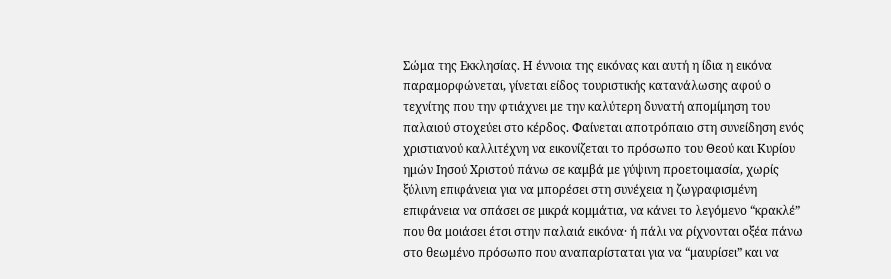Σώμα της Εκκλησίας. Η έννοια της εικόνας και αυτή η ίδια η εικόνα παραμορφώνεται, γίνεται είδος τουριστικής κατανάλωσης αφού ο τεχνίτης που την φτιάχνει με την καλύτερη δυνατή απομίμηση του παλαιού στοχεύει στο κέρδος. Φαίνεται αποτρόπαιο στη συνείδηση ενός χριστιανού καλλιτέχνη να εικονίζεται το πρόσωπο του Θεού και Κυρίου ημών Ιησού Χριστού πάνω σε καμβά με γύψινη προετοιμασία, χωρίς ξύλινη επιφάνεια για να μπορέσει στη συνέχεια η ζωγραφισμένη επιφάνεια να σπάσει σε μικρά κομμάτια, να κάνει το λεγόμενο “κρακλέ” που θα μοιάσει έτσι στην παλαιά εικόνα· ή πάλι να ρίχνονται οξέα πάνω στο θεωμένο πρόσωπο που αναπαρίσταται για να “μαυρίσει” και να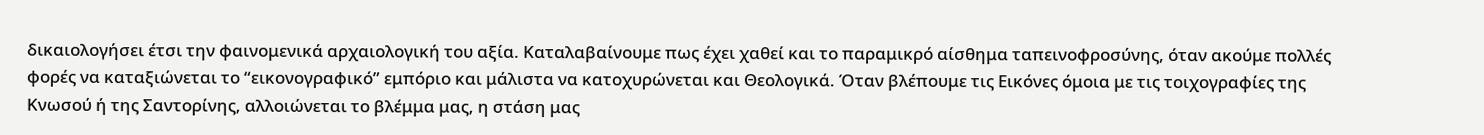δικαιολογήσει έτσι την φαινομενικά αρχαιολογική του αξία. Καταλαβαίνουμε πως έχει χαθεί και το παραμικρό αίσθημα ταπεινοφροσύνης, όταν ακούμε πολλές φορές να καταξιώνεται το “εικονογραφικό” εμπόριο και μάλιστα να κατοχυρώνεται και Θεολογικά. Όταν βλέπουμε τις Εικόνες όμοια με τις τοιχογραφίες της Κνωσού ή της Σαντορίνης, αλλοιώνεται το βλέμμα μας, η στάση μας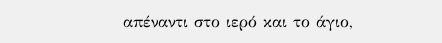απέναντι στο ιερό και το άγιο,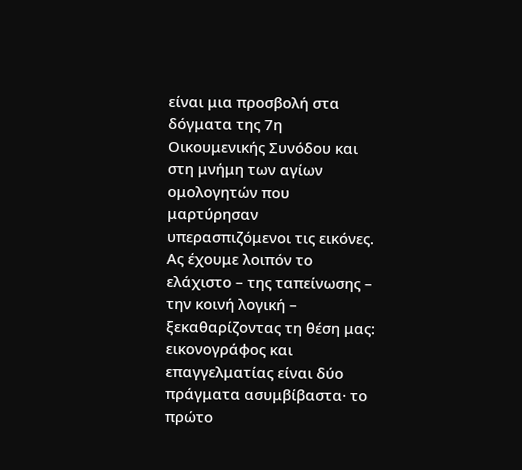είναι μια προσβολή στα δόγματα της 7η Οικουμενικής Συνόδου και στη μνήμη των αγίων ομολογητών που μαρτύρησαν υπερασπιζόμενοι τις εικόνες. Ας έχουμε λοιπόν το ελάχιστο – της ταπείνωσης – την κοινή λογική – ξεκαθαρίζοντας τη θέση μας: εικονογράφος και επαγγελματίας είναι δύο πράγματα ασυμβίβαστα· το πρώτο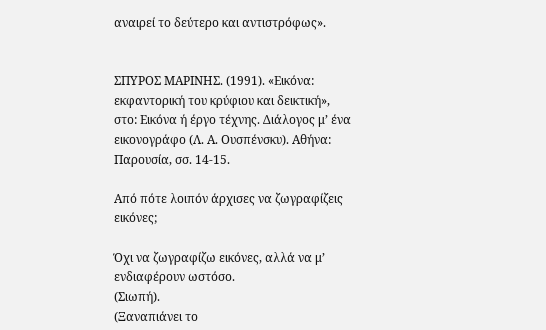αναιρεί το δεύτερο και αντιστρόφως».


ΣΠΥΡΟΣ ΜΑΡΙΝΗΣ. (1991). «Εικόνα: εκφαντορική του κρύφιου και δεικτική», στο: Εικόνα ή έργο τέχνης. Διάλογος μ’ ένα εικονογράφο (Λ. Α. Ουσπένσκυ). Αθήνα: Παρουσία, σσ. 14-15.

Από πότε λοιπόν άρχισες να ζωγραφίζεις εικόνες;

Όχι να ζωγραφίζω εικόνες, αλλά να μ’ ενδιαφέρουν ωστόσο.
(Σιωπή).
(Ξαναπιάνει το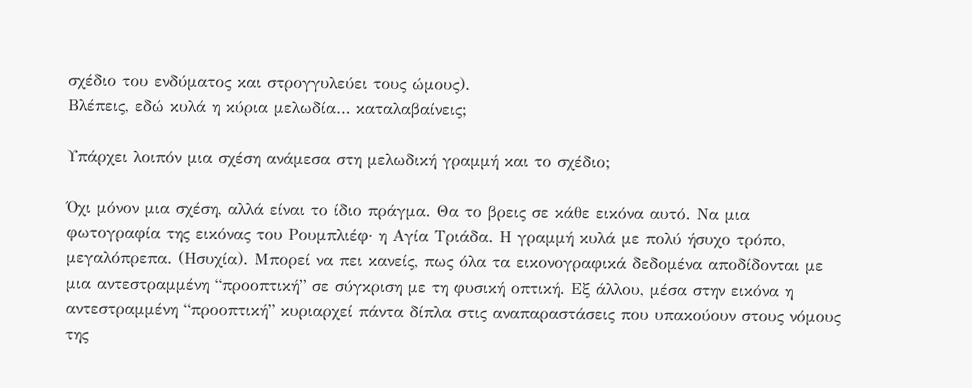σχέδιο του ενδύματος και στρογγυλεύει τους ώμους).
Βλέπεις, εδώ κυλά η κύρια μελωδία… καταλαβαίνεις;

Υπάρχει λοιπόν μια σχέση ανάμεσα στη μελωδική γραμμή και το σχέδιο;

Όχι μόνον μια σχέση, αλλά είναι το ίδιο πράγμα. Θα το βρεις σε κάθε εικόνα αυτό. Να μια φωτογραφία της εικόνας του Ρουμπλιέφ· η Αγία Τριάδα. Η γραμμή κυλά με πολύ ήσυχο τρόπο, μεγαλόπρεπα. (Ησυχία). Μπορεί να πει κανείς, πως όλα τα εικονογραφικά δεδομένα αποδίδονται με μια αντεστραμμένη “προοπτική” σε σύγκριση με τη φυσική οπτική. Εξ άλλου, μέσα στην εικόνα η αντεστραμμένη “προοπτική” κυριαρχεί πάντα δίπλα στις αναπαραστάσεις που υπακούουν στους νόμους της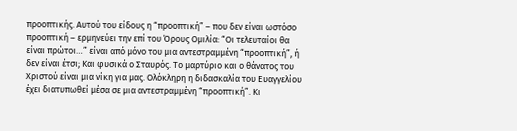προοπτικής. Αυτού του είδους η “προοπτική” – που δεν είναι ωστόσο προοπτική – ερμηνεύει την επί του Όρους Ομιλία: “Οι τελευταίοι θα είναι πρώτοι…” είναι από μόνο του μια αντεστραμμένη “προοπτική”, ή δεν είναι έτσι; Και φυσικά ο Σταυρός. Το μαρτύριο και ο θάνατος του Χριστού είναι μια νίκη για μας. Ολόκληρη η διδασκαλία του Ευαγγελίου έχει διατυπωθεί μέσα σε μια αντεστραμμένη “προοπτική”. Κι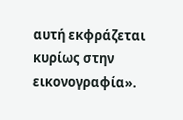αυτή εκφράζεται κυρίως στην εικονογραφία».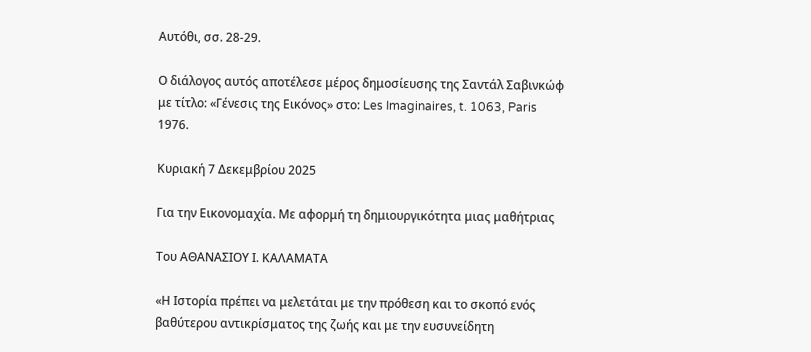Αυτόθι, σσ. 28-29.

Ο διάλογος αυτός αποτέλεσε μέρος δημοσίευσης της Σαντάλ Σαβινκώφ με τίτλο: «Γένεσις της Εικόνος» στο: Les Imaginaires, t. 1063, Paris 1976.

Κυριακή 7 Δεκεμβρίου 2025

Για την Εικονομαχία. Με αφορμή τη δημιουργικότητα μιας μαθήτριας

Του ΑΘΑΝΑΣΙΟΥ Ι. ΚΑΛΑΜΑΤΑ

«Η Ιστορία πρέπει να μελετάται με την πρόθεση και το σκοπό ενός βαθύτερου αντικρίσματος της ζωής και με την ευσυνείδητη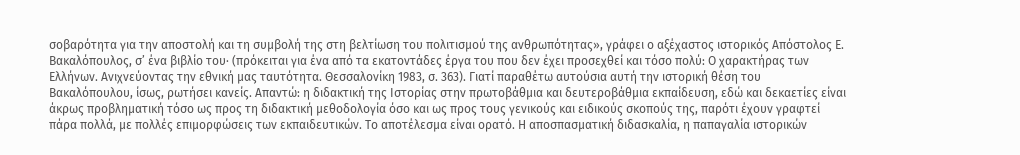σοβαρότητα για την αποστολή και τη συμβολή της στη βελτίωση του πολιτισμού της ανθρωπότητας», γράφει ο αξέχαστος ιστορικός Απόστολος Ε. Βακαλόπουλος, σ’ ένα βιβλίο του· (πρόκειται για ένα από τα εκατοντάδες έργα του που δεν έχει προσεχθεί και τόσο πολύ: Ο χαρακτήρας των Ελλήνων. Ανιχνεύοντας την εθνική μας ταυτότητα. Θεσσαλονίκη 1983, σ. 363). Γιατί παραθέτω αυτούσια αυτή την ιστορική θέση του Βακαλόπουλου, ίσως, ρωτήσει κανείς. Απαντώ: η διδακτική της Ιστορίας στην πρωτοβάθμια και δευτεροβάθμια εκπαίδευση, εδώ και δεκαετίες είναι άκρως προβληματική τόσο ως προς τη διδακτική μεθοδολογία όσο και ως προς τους γενικούς και ειδικούς σκοπούς της, παρότι έχουν γραφτεί πάρα πολλά, με πολλές επιμορφώσεις των εκπαιδευτικών. Το αποτέλεσμα είναι ορατό. Η αποσπασματική διδασκαλία, η παπαγαλία ιστορικών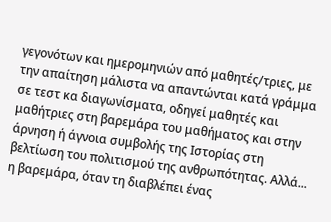γεγονότων και ημερομηνιών από μαθητές/τριες, με την απαίτηση μάλιστα να απαντώνται κατά γράμμα σε τεστ κα διαγωνίσματα, οδηγεί μαθητές και μαθήτριες στη βαρεμάρα του μαθήματος και στην άρνηση ή άγνοια συμβολής της Ιστορίας στη βελτίωση του πολιτισμού της ανθρωπότητας. Αλλά... η βαρεμάρα, όταν τη διαβλέπει ένας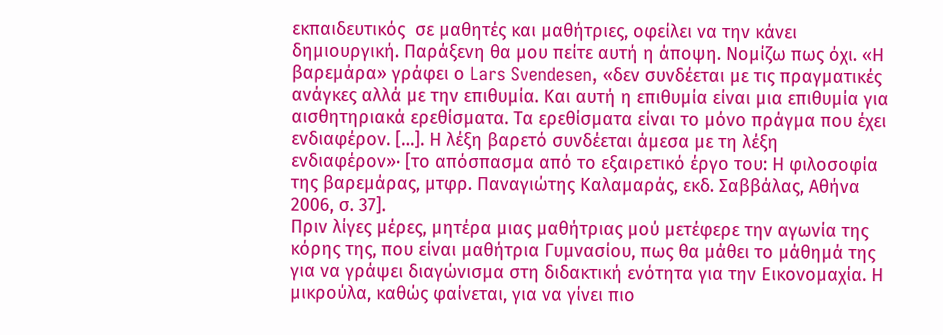εκπαιδευτικός  σε μαθητές και μαθήτριες, οφείλει να την κάνει δημιουργική. Παράξενη θα μου πείτε αυτή η άποψη. Νομίζω πως όχι. «Η βαρεμάρα» γράφει ο Lars Svendesen, «δεν συνδέεται με τις πραγματικές ανάγκες αλλά με την επιθυμία. Και αυτή η επιθυμία είναι μια επιθυμία για αισθητηριακά ερεθίσματα. Τα ερεθίσματα είναι το μόνο πράγμα που έχει ενδιαφέρον. […]. Η λέξη βαρετό συνδέεται άμεσα με τη λέξη ενδιαφέρον»· [το απόσπασμα από το εξαιρετικό έργο του: Η φιλοσοφία της βαρεμάρας, μτφρ. Παναγιώτης Καλαμαράς, εκδ. Σαββάλας, Αθήνα 2006, σ. 37].
Πριν λίγες μέρες, μητέρα μιας μαθήτριας μού μετέφερε την αγωνία της κόρης της, που είναι μαθήτρια Γυμνασίου, πως θα μάθει το μάθημά της για να γράψει διαγώνισμα στη διδακτική ενότητα για την Εικονομαχία. Η μικρούλα, καθώς φαίνεται, για να γίνει πιο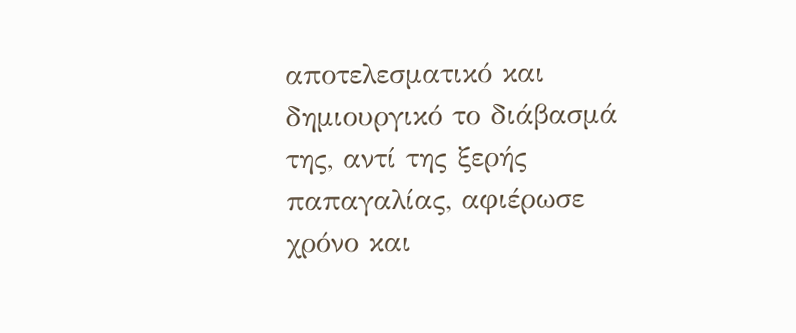αποτελεσματικό και δημιουργικό το διάβασμά της, αντί της ξερής παπαγαλίας, αφιέρωσε χρόνο και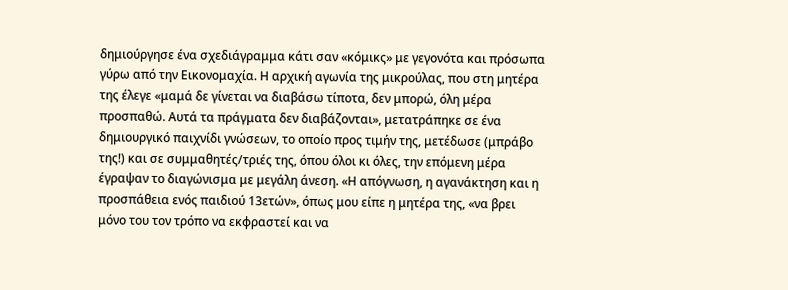δημιούργησε ένα σχεδιάγραμμα κάτι σαν «κόμικς» με γεγονότα και πρόσωπα γύρω από την Εικονομαχία. Η αρχική αγωνία της μικρούλας, που στη μητέρα της έλεγε «μαμά δε γίνεται να διαβάσω τίποτα, δεν μπορώ, όλη μέρα προσπαθώ. Αυτά τα πράγματα δεν διαβάζονται», μετατράπηκε σε ένα δημιουργικό παιχνίδι γνώσεων, το οποίο προς τιμήν της, μετέδωσε (μπράβο της!) και σε συμμαθητές/τριές της, όπου όλοι κι όλες, την επόμενη μέρα έγραψαν το διαγώνισμα με μεγάλη άνεση. «Η απόγνωση, η αγανάκτηση και η προσπάθεια ενός παιδιού 13ετών», όπως μου είπε η μητέρα της, «να βρει μόνο του τον τρόπο να εκφραστεί και να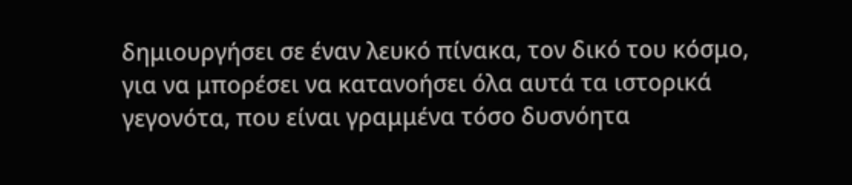δημιουργήσει σε έναν λευκό πίνακα, τον δικό του κόσμο, για να μπορέσει να κατανοήσει όλα αυτά τα ιστορικά γεγονότα, που είναι γραμμένα τόσο δυσνόητα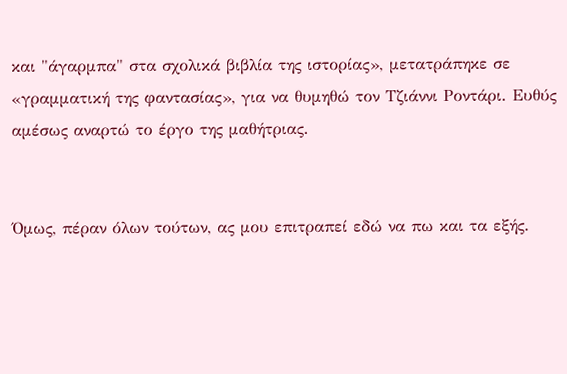και "άγαρμπα" στα σχολικά βιβλία της ιστορίας», μετατράπηκε σε «γραμματική της φαντασίας», για να θυμηθώ τον Τζιάννι Ροντάρι. Ευθύς αμέσως αναρτώ το έργο της μαθήτριας.


Όμως, πέραν όλων τούτων, ας μου επιτραπεί εδώ να πω και τα εξής.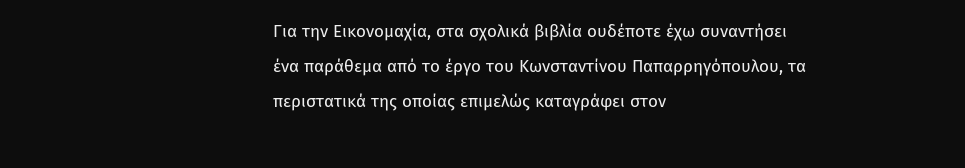Για την Εικονομαχία, στα σχολικά βιβλία ουδέποτε έχω συναντήσει ένα παράθεμα από το έργο του Κωνσταντίνου Παπαρρηγόπουλου, τα περιστατικά της οποίας επιμελώς καταγράφει στον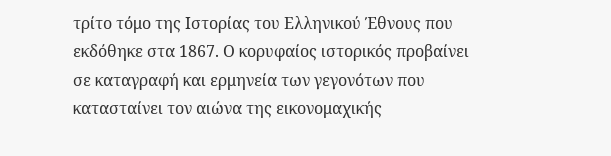τρίτο τόμο της Ιστορίας του Ελληνικού Έθνους που εκδόθηκε στα 1867. Ο κορυφαίος ιστορικός προβαίνει σε καταγραφή και ερμηνεία των γεγονότων που κατασταίνει τον αιώνα της εικονομαχικής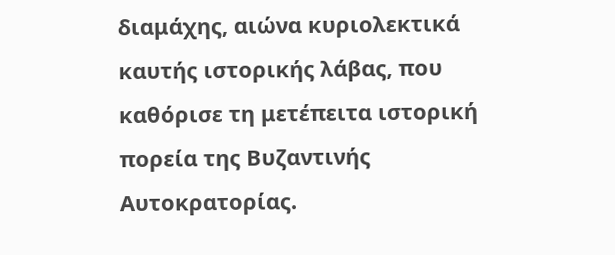διαμάχης, αιώνα κυριολεκτικά καυτής ιστορικής λάβας, που καθόρισε τη μετέπειτα ιστορική πορεία της Βυζαντινής Αυτοκρατορίας.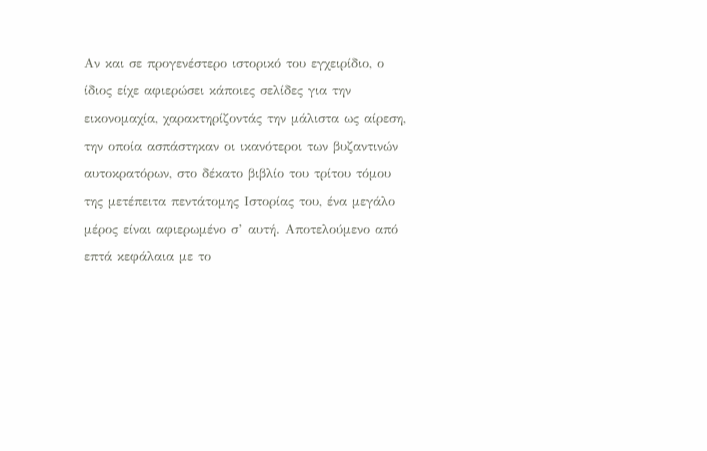Αν και σε προγενέστερο ιστορικό του εγχειρίδιο, ο ίδιος είχε αφιερώσει κάποιες σελίδες για την εικονομαχία, χαρακτηρίζοντάς την μάλιστα ως αίρεση, την οποία ασπάστηκαν οι ικανότεροι των βυζαντινών αυτοκρατόρων, στο δέκατο βιβλίο του τρίτου τόμου της μετέπειτα πεντάτομης Ιστορίας του, ένα μεγάλο μέρος είναι αφιερωμένο σ’ αυτή. Αποτελούμενο από επτά κεφάλαια με το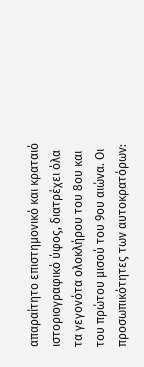απαραίτητο επιστημονικό και κραταιό ιστοριογραφικό ύφος, διατρέχει όλα τα γεγονότα ολοκλήρου του 8ου και του πρώτου μισού του 9ου αιώνα. Οι προσωπικότητες των αυτοκρατόρων: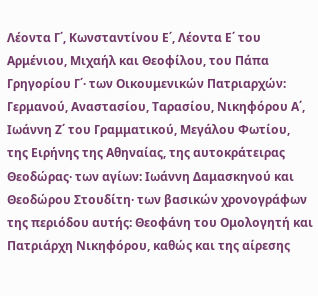Λέοντα Γ΄, Κωνσταντίνου Ε΄, Λέοντα Ε΄ του Αρμένιου, Μιχαήλ και Θεοφίλου, του Πάπα Γρηγορίου Γ΄· των Οικουμενικών Πατριαρχών: Γερμανού, Αναστασίου, Ταρασίου, Νικηφόρου Α΄, Ιωάννη Ζ΄ του Γραμματικού, Μεγάλου Φωτίου, της Ειρήνης της Αθηναίας, της αυτοκράτειρας Θεοδώρας· των αγίων: Ιωάννη Δαμασκηνού και Θεοδώρου Στουδίτη· των βασικών χρονογράφων της περιόδου αυτής: Θεοφάνη του Ομολογητή και Πατριάρχη Νικηφόρου, καθώς και της αίρεσης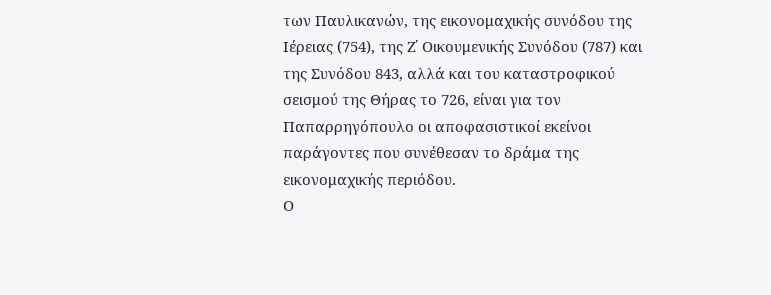των Παυλικανών, της εικονομαχικής συνόδου της Ιέρειας (754), της Ζ΄ Οικουμενικής Συνόδου (787) και της Συνόδου 843, αλλά και του καταστροφικού σεισμού της Θήρας το 726, είναι για τον Παπαρρηγόπουλο οι αποφασιστικοί εκείνοι παράγοντες που συνέθεσαν το δράμα της εικονομαχικής περιόδου.
Ο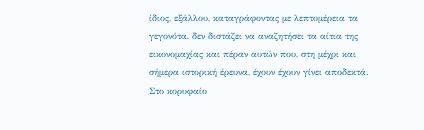ίδιος, εξάλλου, καταγράφοντας με λεπτομέρεια τα γεγονότα, δεν διστάζει να αναζητήσει τα αίτια της εικονομαχίας και πέραν αυτών που, στη μέχρι και σήμερα ιστορική έρευνα, έχουν έχουν γίνει αποδεκτά. Στο κορυφαίο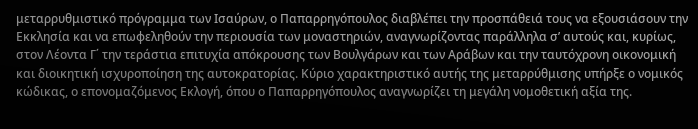μεταρρυθμιστικό πρόγραμμα των Ισαύρων, ο Παπαρρηγόπουλος διαβλέπει την προσπάθειά τους να εξουσιάσουν την Εκκλησία και να επωφεληθούν την περιουσία των μοναστηριών, αναγνωρίζοντας παράλληλα σ’ αυτούς και, κυρίως, στον Λέοντα Γ΄ την τεράστια επιτυχία απόκρουσης των Βουλγάρων και των Αράβων και την ταυτόχρονη οικονομική και διοικητική ισχυροποίηση της αυτοκρατορίας. Κύριο χαρακτηριστικό αυτής της μεταρρύθμισης υπήρξε ο νομικός κώδικας, ο επονομαζόμενος Εκλογή, όπου ο Παπαρρηγόπουλος αναγνωρίζει τη μεγάλη νομοθετική αξία της.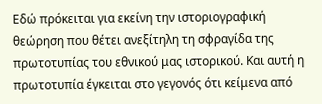Εδώ πρόκειται για εκείνη την ιστοριογραφική θεώρηση που θέτει ανεξίτηλη τη σφραγίδα της πρωτοτυπίας του εθνικού μας ιστορικού. Και αυτή η πρωτοτυπία έγκειται στο γεγονός ότι κείμενα από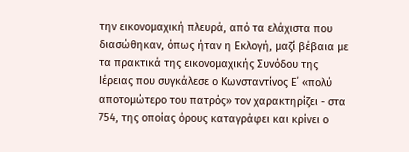την εικονομαχική πλευρά, από τα ελάχιστα που διασώθηκαν, όπως ήταν η Εκλογή, μαζί βέβαια με τα πρακτικά της εικονομαχικής Συνόδου της Ιέρειας που συγκάλεσε ο Κωνσταντίνος Ε΄ «πολύ αποτομώτερο του πατρός» τον χαρακτηρίζει - στα 754, της οποίας όρους καταγράφει και κρίνει ο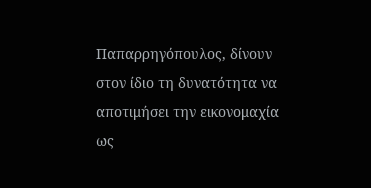Παπαρρηγόπουλος, δίνουν στον ίδιο τη δυνατότητα να αποτιμήσει την εικονομαχία ως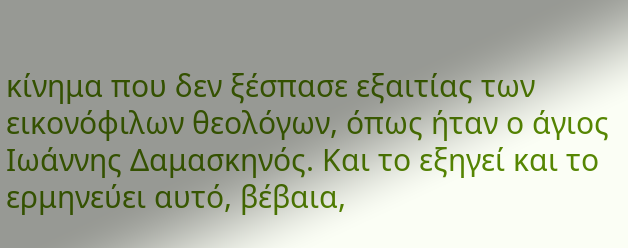κίνημα που δεν ξέσπασε εξαιτίας των εικονόφιλων θεολόγων, όπως ήταν ο άγιος Ιωάννης Δαμασκηνός. Και το εξηγεί και το ερμηνεύει αυτό, βέβαια,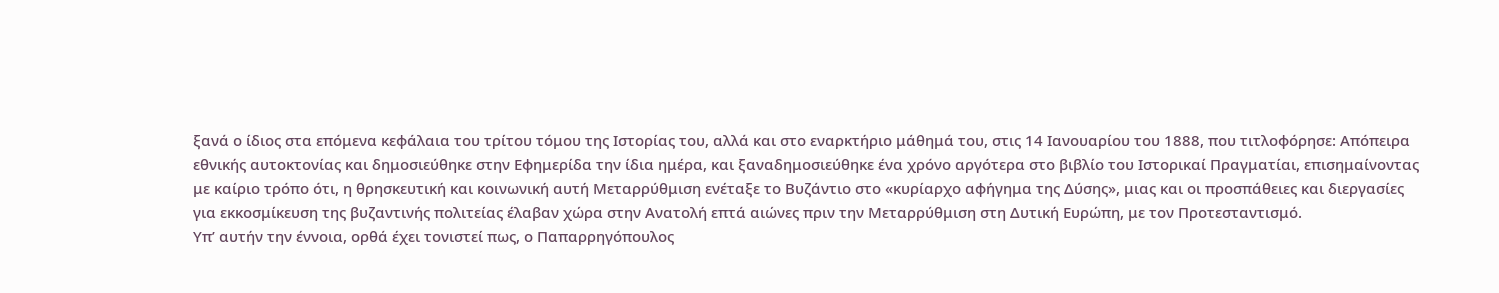ξανά ο ίδιος στα επόμενα κεφάλαια του τρίτου τόμου της Ιστορίας του, αλλά και στο εναρκτήριο μάθημά του, στις 14 Ιανουαρίου του 1888, που τιτλοφόρησε: Απόπειρα εθνικής αυτοκτονίας και δημοσιεύθηκε στην Εφημερίδα την ίδια ημέρα, και ξαναδημοσιεύθηκε ένα χρόνο αργότερα στο βιβλίο του Ιστορικαί Πραγματίαι, επισημαίνοντας με καίριο τρόπο ότι, η θρησκευτική και κοινωνική αυτή Μεταρρύθμιση ενέταξε το Βυζάντιο στο «κυρίαρχο αφήγημα της Δύσης», μιας και οι προσπάθειες και διεργασίες για εκκοσμίκευση της βυζαντινής πολιτείας έλαβαν χώρα στην Ανατολή επτά αιώνες πριν την Μεταρρύθμιση στη Δυτική Ευρώπη, με τον Προτεσταντισμό.
Υπ’ αυτήν την έννοια, ορθά έχει τονιστεί πως, ο Παπαρρηγόπουλος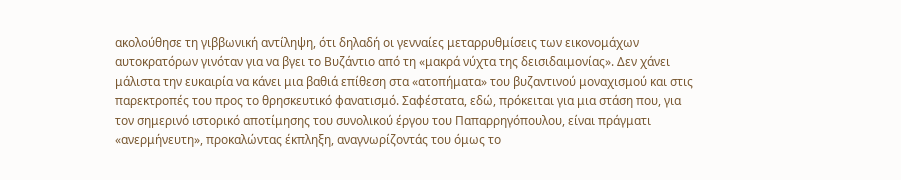ακολούθησε τη γιββωνική αντίληψη, ότι δηλαδή οι γενναίες μεταρρυθμίσεις των εικονομάχων αυτοκρατόρων γινόταν για να βγει το Βυζάντιο από τη «μακρά νύχτα της δεισιδαιμονίας». Δεν χάνει μάλιστα την ευκαιρία να κάνει μια βαθιά επίθεση στα «ατοπήματα» του βυζαντινού μοναχισμού και στις παρεκτροπές του προς το θρησκευτικό φανατισμό. Σαφέστατα, εδώ, πρόκειται για μια στάση που, για τον σημερινό ιστορικό αποτίμησης του συνολικού έργου του Παπαρρηγόπουλου, είναι πράγματι «ανερμήνευτη», προκαλώντας έκπληξη, αναγνωρίζοντάς του όμως το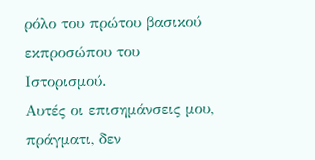ρόλο του πρώτου βασικού εκπροσώπου του Ιστορισμού.
Αυτές οι επισημάνσεις μου, πράγματι, δεν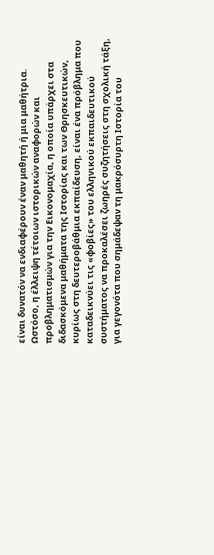είναι δυνατόν να ενδιαφέρουν έναν μαθητή ή μια μαθήτρια. Ωστόσο, η έλλειψη τέτοιων ιστορικών αναφορών και προβληματισμών για την Εικονομαχία, η οποία υπάρχει στα διδασκόμενα μαθήματα της Ιστορίας και των Θρησκευτικών, κυρίως στη δευτεροβάθμια εκπαίδευση, είναι ένα πρόβλημα που καταδεικνύει τις «φοβίες» του ελληνικού εκπαιδευτικού συστήματος να προκαλέσει ζωηρές συζητήσεις στη σχολική τάξη, για γεγονότα που σημάδεψαν τη μακρόσυρτη Ιστορία του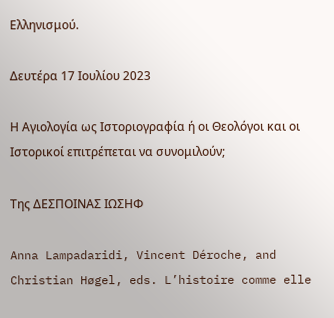Ελληνισμού.

Δευτέρα 17 Ιουλίου 2023

Η Αγιολογία ως Ιστοριογραφία ή οι Θεολόγοι και οι Ιστορικοί επιτρέπεται να συνομιλούν;

Της ΔΕΣΠΟΙΝΑΣ ΙΩΣΗΦ

Anna Lampadaridi, Vincent Déroche, and Christian Høgel, eds. L’histoire comme elle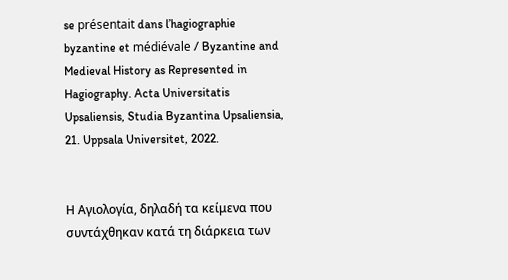se présentait dans l’hagiographie byzantine et médiévale / Byzantine and Medieval History as Represented in Hagiography. Acta Universitatis Upsaliensis, Studia Byzantina Upsaliensia, 21. Uppsala Universitet, 2022.


Η Αγιολογία, δηλαδή τα κείμενα που συντάχθηκαν κατά τη διάρκεια των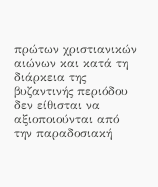πρώτων χριστιανικών αιώνων και κατά τη διάρκεια της βυζαντινής περιόδου δεν είθισται να αξιοποιούνται από την παραδοσιακή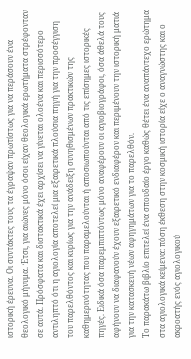ιστορική έρευνα. Οι συντάκτες τους τα έγραψαν πρωτίστως για να περάσουν ένα θεολογικό μήνυμα. Έτσι, για αιώνες μόνο όσοι είχαν θεολογικά ερωτήματα στρέφονταν σε αυτά. Πρόσφατα και διστακτικά έχει αρχίσει να γίνεται ολοένα και περισσότερο αντιληπτό ότι η αγιολογία αποτελεί μια εξαιρετικά πλούσια πηγή για την προσέγγιση του παρελθόντος και κυρίως για την ανάδειξη συνηθισμένων πρακτικών της καθημερινότητας που παραμελούνται ή αποσιωπούνται από τις επίσημες ιστορικές πηγές. Ειδικά όσα παρεμπιπτόντως μόνο αναφέρουν οι αγιοβιογράφοι, όσα άθελά τους αφήνουν να διαφανούν έχουν εξαιρετικό ενδιαφέρον και περιμένουν την ιστορική ματιά για την κατασκευή νέων αφηγημάτων για το παρελθόν.
Το παρακάτω βιβλίο επιτελεί ένα σπουδαίο έργο καθώς θέτει ένα αναπάντεχο ερώτημα στα αγιολογικά κείμενα: πόση έκθεση στην κοσμική ιστορία είχε ο αναγνώστης και ο ακροατής ενός αγιολογικού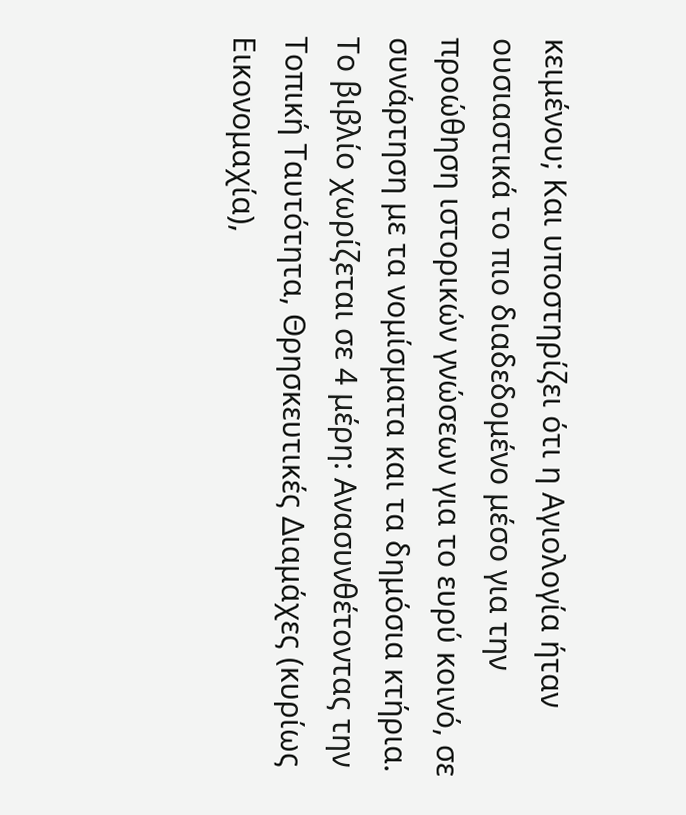κειμένου; Και υποστηρίζει ότι η Αγιολογία ήταν ουσιαστικά το πιο διαδεδομένο μέσο για την προώθηση ιστορικών γνώσεων για το ευρύ κοινό, σε συνάρτηση με τα νομίσματα και τα δημόσια κτήρια.
Το βιβλίο χωρίζεται σε 4 μέρη: Ανασυνθέτοντας την Τοπική Ταυτότητα, Θρησκευτικές Διαμάχες (κυρίως Εικονομαχία),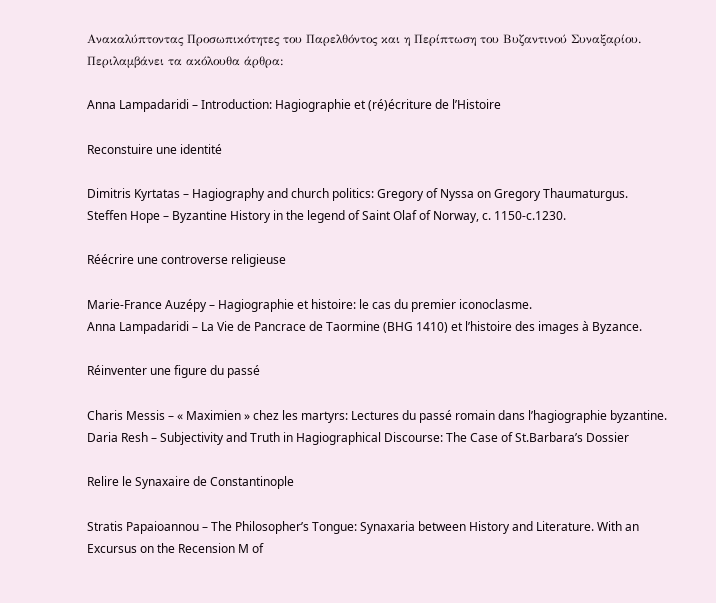Ανακαλύπτοντας Προσωπικότητες του Παρελθόντος και η Περίπτωση του Βυζαντινού Συναξαρίου. Περιλαμβάνει τα ακόλουθα άρθρα:

Anna Lampadaridi – Introduction: Hagiographie et (ré)écriture de l’Histoire

Reconstuire une identité

Dimitris Kyrtatas – Hagiography and church politics: Gregory of Nyssa on Gregory Thaumaturgus.
Steffen Hope – Byzantine History in the legend of Saint Olaf of Norway, c. 1150-c.1230.

Réécrire une controverse religieuse

Marie-France Auzépy – Hagiographie et histoire: le cas du premier iconoclasme.
Anna Lampadaridi – La Vie de Pancrace de Taormine (BHG 1410) et l’histoire des images à Byzance.

Réinventer une figure du passé

Charis Messis – « Maximien » chez les martyrs: Lectures du passé romain dans l’hagiographie byzantine.
Daria Resh – Subjectivity and Truth in Hagiographical Discourse: The Case of St.Barbara’s Dossier

Relire le Synaxaire de Constantinople

Stratis Papaioannou – The Philosopher’s Tongue: Synaxaria between History and Literature. With an Excursus on the Recension M of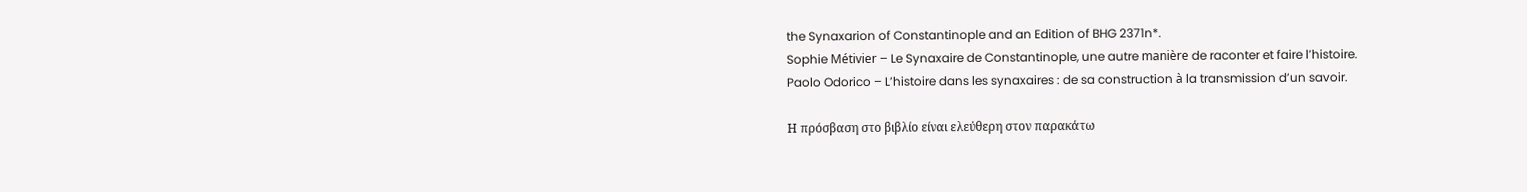the Synaxarion of Constantinople and an Edition of BHG 2371n*.
Sophie Métivier – Le Synaxaire de Constantinople, une autre manière de raconter et faire l’histoire.
Paolo Odorico – L’histoire dans les synaxaires : de sa construction à la transmission d’un savoir.

Η πρόσβαση στο βιβλίο είναι ελεύθερη στον παρακάτω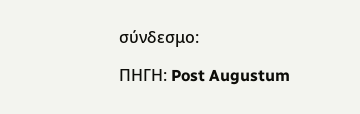σύνδεσμο:

ΠΗΓΗ: Post Augustum